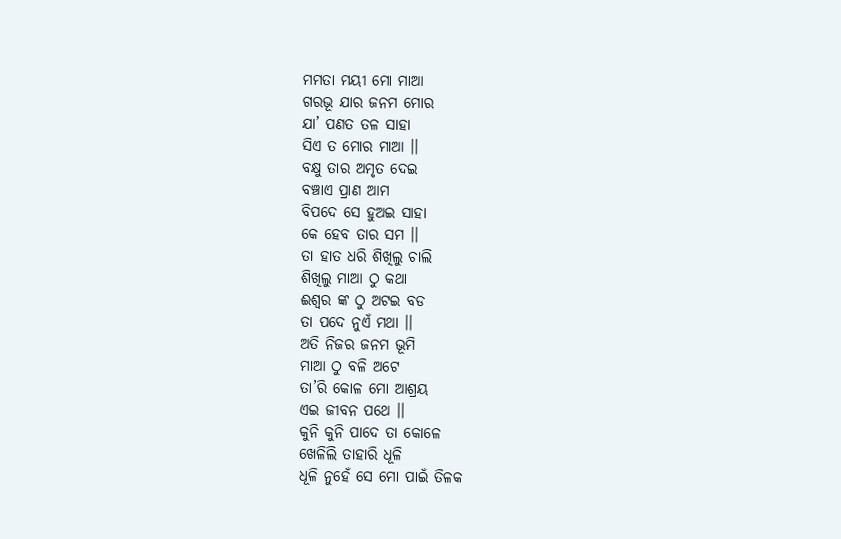ମମତା ମୟୀ ମୋ ମାଆ
ଗରଭୂ ଯାର ଜନମ ମୋର
ଯା’ ପଣତ ତଳ ସାହା
ସିଏ ତ ମୋର ମାଆ ।।
ବକ୍ଷୁ ତାର ଅମୃତ ଦେଇ
ବଞ୍ଚାଏ ପ୍ରାଣ ଆମ
ବିପଦେ ସେ ହୁଅଇ ସାହା
କେ ହେବ ତାର ସମ ।।
ତା ହାତ ଧରି ଶିଖିଲୁ ଚାଲି
ଶିଖିଲୁ ମାଆ ଠୁ କଥା
ଈଶ୍ବର ଙ୍କ ଠୁ ଅଟଇ ବଡ
ତା ପଦେ ନୁଏଁ ମଥା ।।
ଅତି ନିଜର ଜନମ ଭୂମି
ମାଆ ଠୁ ବଳି ଅଟେ
ତା’ରି କୋଳ ମୋ ଆଶ୍ରୟ
ଏଇ ଜୀବନ ପଥେ ।।
କୁନି କୁନି ପାଦେ ତା କୋଳେ
ଖେଳିଲି ତାହାରି ଧୂଳି
ଧୂଳି ନୁହେଁ ସେ ମୋ ପାଇଁ ତିଳକ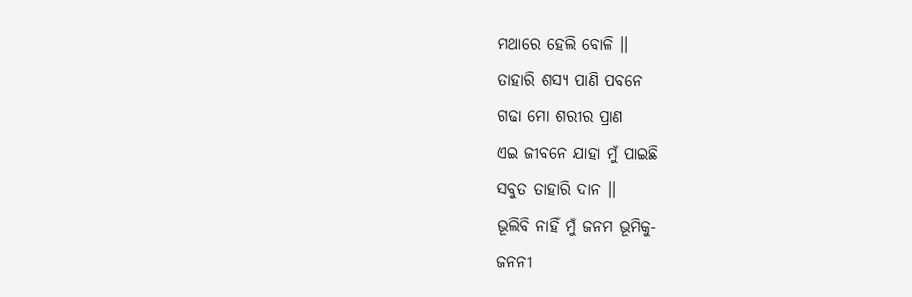ମଥାରେ ହେଲି ବୋଳି ।।
ତାହାରି ଶସ୍ଯ ପାଣି ପବନେ
ଗଢା ମୋ ଶରୀର ପ୍ରାଣ
ଏଇ ଜୀବନେ ଯାହା ମୁଁ ପାଇଛି
ସବୁତ ତାହାରି ଦାନ ।।
ଭୂଲିବି ନାହିଁ ମୁଁ ଜନମ ଭୂମିକୁ-
ଜନନୀ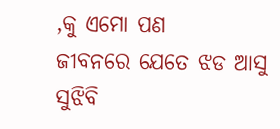,କୁ ଏମୋ ପଣ
ଜୀବନରେ ଯେତେ ଝଡ ଆସୁ
ସୁଝିବି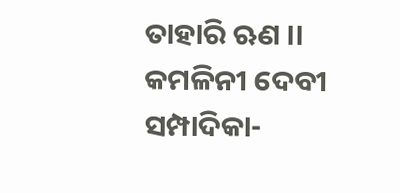ତାହାରି ଋଣ ।।
କମଳିନୀ ଦେବୀ
ସମ୍ପାଦିକା-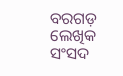ବରଗଡ଼ ଲେଖିକ ସଂସଦ